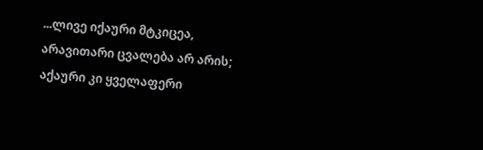...ლივე იქაური მტკიცეა, არავითარი ცვალება არ არის; აქაური კი ყველაფერი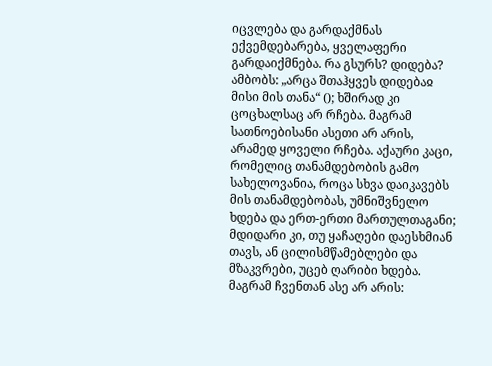იცვლება და გარდაქმნას ექვემდებარება, ყველაფერი გარდაიქმნება. რა გსურს? დიდება? ამბობს: „არცა შთაჰყვეს დიდებაჲ მისი მის თანა“ (); ხშირად კი ცოცხალსაც არ რჩება. მაგრამ სათნოებისანი ასეთი არ არის, არამედ ყოველი რჩება. აქაური კაცი, რომელიც თანამდებობის გამო სახელოვანია, როცა სხვა დაიკავებს მის თანამდებობას, უმნიშვნელო ხდება და ერთ-ერთი მართულთაგანი; მდიდარი კი, თუ ყაჩაღები დაესხმიან თავს, ან ცილისმწამებლები და მზაკვრები, უცებ ღარიბი ხდება. მაგრამ ჩვენთან ასე არ არის: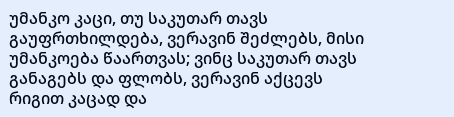უმანკო კაცი, თუ საკუთარ თავს გაუფრთხილდება, ვერავინ შეძლებს, მისი უმანკოება წაართვას; ვინც საკუთარ თავს განაგებს და ფლობს, ვერავინ აქცევს რიგით კაცად და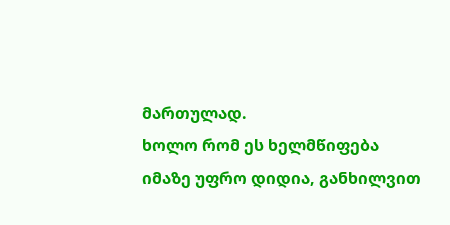მართულად.
ხოლო რომ ეს ხელმწიფება იმაზე უფრო დიდია, განხილვით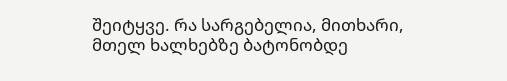შეიტყვე. რა სარგებელია, მითხარი, მთელ ხალხებზე ბატონობდე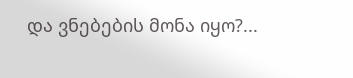და ვნებების მონა იყო?...